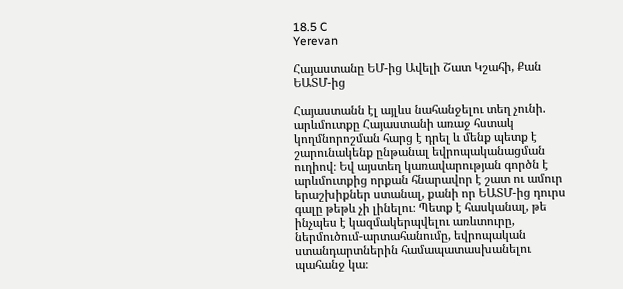18.5 C
Yerevan

Հայաստանը ԵՄ-ից Ավելի Շատ Կշահի, Քան ԵԱՏՄ-ից

Հայաստանն էլ այլևս նահանջելու տեղ չունի. արևմուտքը Հայաստանի առաջ հստակ կողմնորոշման հարց է դրել և մենք պետք է շարունակենք ընթանալ եվրոպականացման ուղիով։ Եվ այստեղ կառավարության գործն է արևմուտքից որքան հնարավոր է շատ ու ամուր երաշխիքներ ստանալ, քանի որ ԵԱՏՄ-ից դուրս գալը թեթև չի լինելու։ Պետք է հասկանալ, թե ինչպես է կազմակերպվելու առևտուրը, ներմուծում-արտահանումը, եվրոպական ստանդարտներին համապատասխանելու պահանջ կա։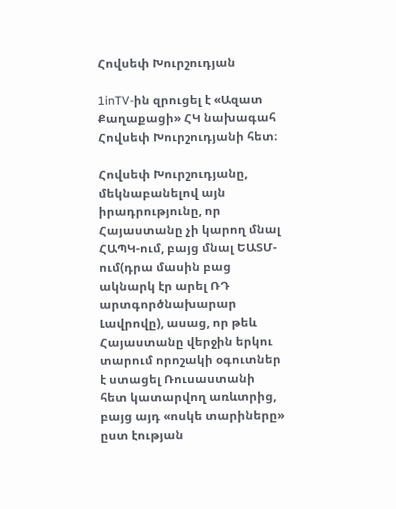Հովսեփ Խուրշուդյան

1inTV-ին զրուցել է «Ազատ Քաղաքացի» ՀԿ նախագահ  Հովսեփ Խուրշուդյանի հետ։

Հովսեփ Խուրշուդյանը, մեկնաբանելով այն իրադրությունը, որ Հայաստանը չի կարող մնալ ՀԱՊԿ-ում, բայց մնալ ԵԱՏՄ-ում(դրա մասին բաց ակնարկ էր արել ՌԴ արտգործնախարար Լավրովը), ասաց, որ թեև Հայաստանը վերջին երկու տարում որոշակի օգուտներ է ստացել Ռուսաստանի հետ կատարվող առևտրից, բայց այդ «ոսկե տարիները» ըստ էության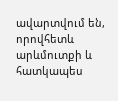ավարտվում են, որովհետև արևմուտքի և հատկապես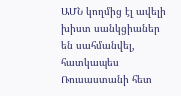ԱՄՆ կողմից էլ ավելի խիստ սանկցիաներ են սահմանվել, հատկապես Ռուսաստանի հետ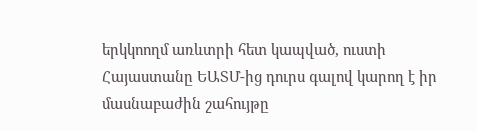երկկոողմ առևտրի հետ կապված, ուստի Հայաստանը ԵԱՏՄ-ից դուրս գալով կարող է իր մասնաբաժին շահույթը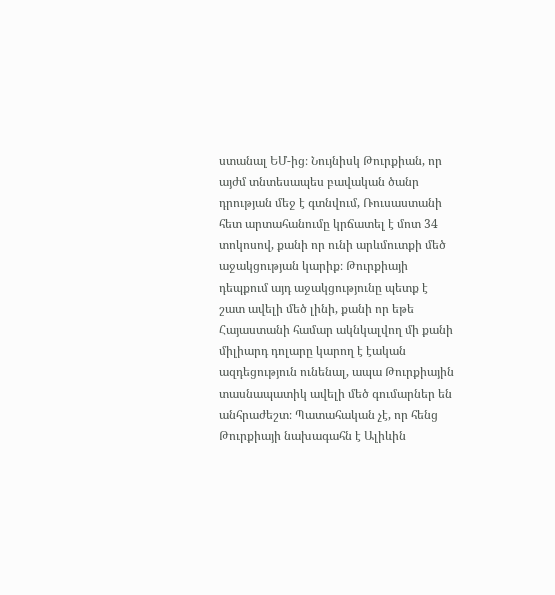ստանալ ԵՄ-ից։ Նույնիսկ Թուրքիան, որ այժմ տնտեսապես բավական ծանր դրության մեջ է գտնվում, Ռուսաստանի հետ արտահանումը կրճատել է մոտ 34 տոկոսով, քանի որ ունի արևմուտքի մեծ աջակցության կարիք։ Թուրքիայի դեպքում այդ աջակցությունը պետք է շատ ավելի մեծ լինի, քանի որ եթե Հայաստանի համար ակնկալվող մի քանի միլիարդ դոլարը կարող է էական ազդեցություն ունենալ, ապա Թուրքիային տասնապատիկ ավելի մեծ գումարներ են անհրաժեշտ։ Պատահական չէ, որ հենց Թուրքիայի նախագահն է Ալիևին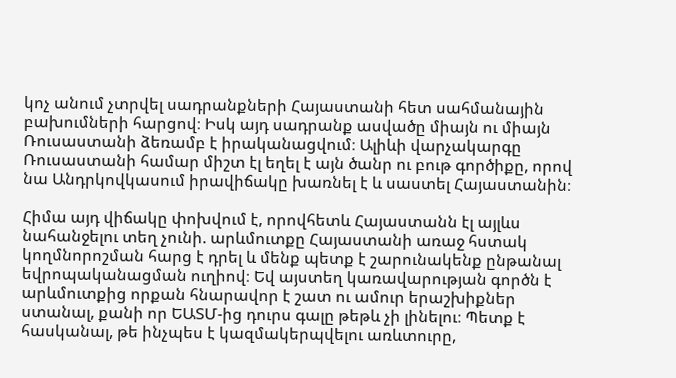կոչ անում չտրվել սադրանքների Հայաստանի հետ սահմանային բախումների հարցով։ Իսկ այդ սադրանք ասվածը միայն ու միայն Ռուսաստանի ձեռամբ է իրականացվում։ Ալիևի վարչակարգը Ռուսաստանի համար միշտ էլ եղել է այն ծանր ու բութ գործիքը, որով նա Անդրկովկասում իրավիճակը խառնել է և սաստել Հայաստանին։

Հիմա այդ վիճակը փոխվում է, որովհետև Հայաստանն էլ այլևս նահանջելու տեղ չունի. արևմուտքը Հայաստանի առաջ հստակ կողմնորոշման հարց է դրել և մենք պետք է շարունակենք ընթանալ եվրոպականացման ուղիով։ Եվ այստեղ կառավարության գործն է արևմուտքից որքան հնարավոր է շատ ու ամուր երաշխիքներ ստանալ, քանի որ ԵԱՏՄ-ից դուրս գալը թեթև չի լինելու։ Պետք է հասկանալ, թե ինչպես է կազմակերպվելու առևտուրը,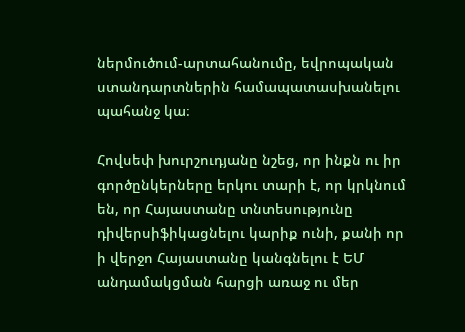ներմուծում-արտահանումը, եվրոպական ստանդարտներին համապատասխանելու պահանջ կա։

Հովսեփ խուրշուդյանը նշեց, որ ինքն ու իր գործընկերները երկու տարի է, որ կրկնում են, որ Հայաստանը տնտեսությունը դիվերսիֆիկացնելու կարիք ունի, քանի որ ի վերջո Հայաստանը կանգնելու է ԵՄ անդամակցման հարցի առաջ ու մեր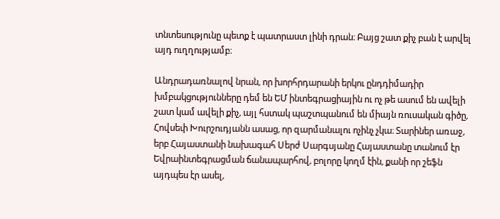տնտեսությունը պետք է պատրաստ լինի դրան։ Բայց շատ քիչ բան է արվել այդ ուղղությամբ։

Անդրադառնալով նրան, որ խորհրդարանի երկու ընդդիմադիր խմբակցությունները դեմ են ԵՄ ինտեգրացիային ու ոչ թե ասում են ավելի շատ կամ ավելի քիչ, այլ հստակ պաշտպանում են միայն ռուսական գիծը, Հովսեփ Խուրշուդյանն ասաց, որ զարմանալու ոչինչ չկա։ Տարիներ առաջ, երբ Հայաստանի նախագահ Սերժ Սարգսյանը Հայաստանը տանում էր Եվրաինտեգրացման ճանապարհով, բոլորը կողմ էին, քանի որ շեֆն այդպես էր ասել,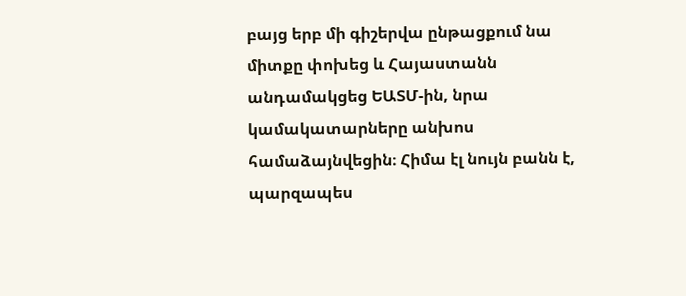բայց երբ մի գիշերվա ընթացքում նա միտքը փոխեց և Հայաստանն անդամակցեց ԵԱՏՄ-ին, նրա կամակատարները անխոս համաձայնվեցին։ Հիմա էլ նույն բանն է, պարզապես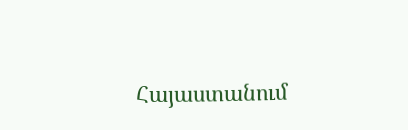Հայաստանում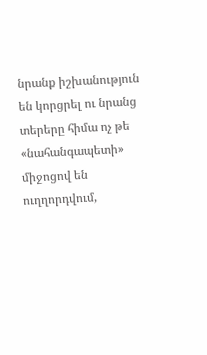նրանք իշխանություն են կորցրել ու նրանց տերերը հիմա ոչ թե «նահանգապետի» միջոցով են ուղղորդվում,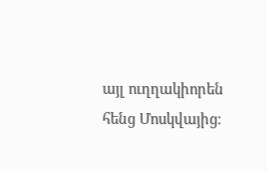այլ ուղղակիորեն հենց Մոսկվայից։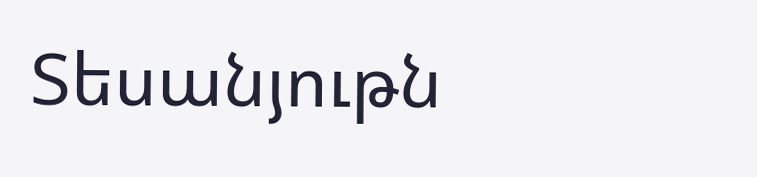Տեսանյութն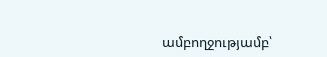ամբողջությամբ՝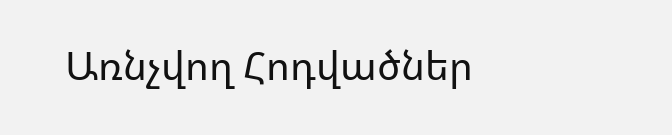Առնչվող Հոդվածներ